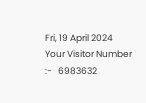Fri, 19 April 2024
Your Visitor Number :-   6983632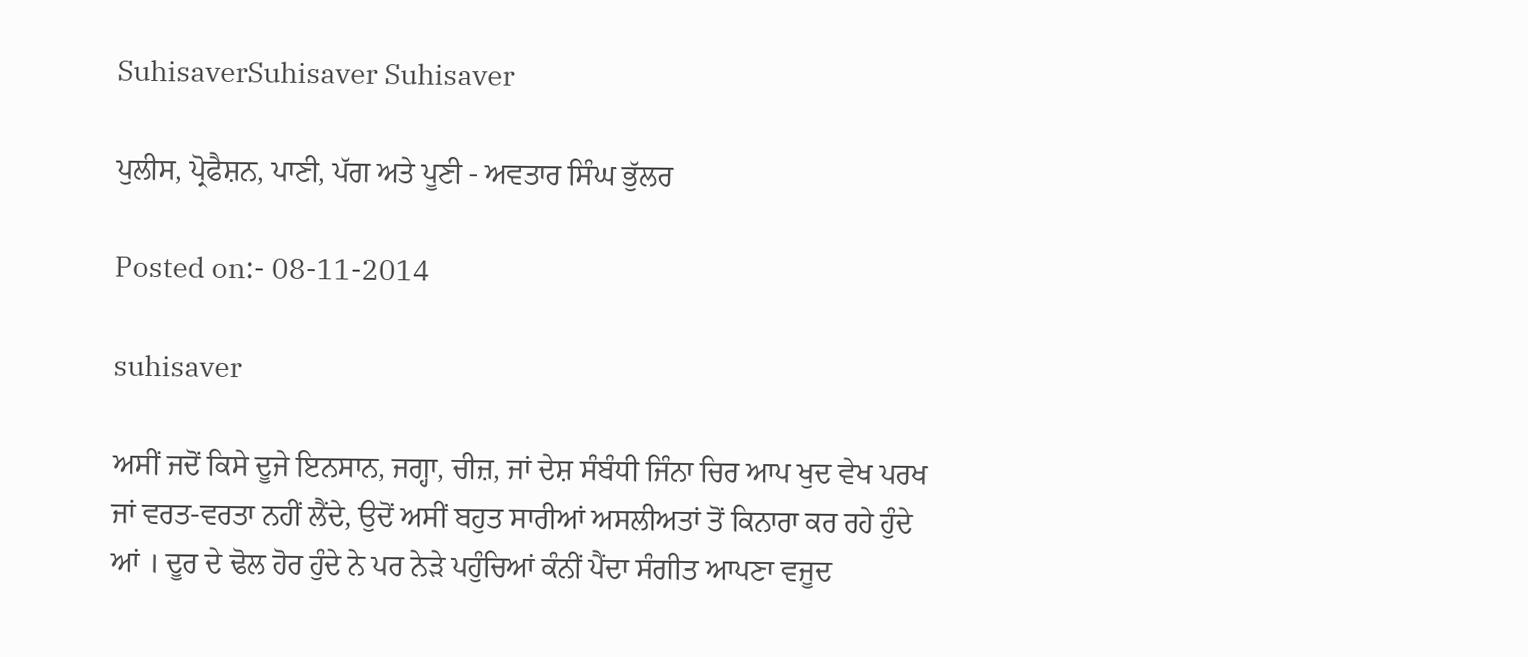SuhisaverSuhisaver Suhisaver

ਪੁਲੀਸ, ਪ੍ਰੋਫੈਸ਼ਨ, ਪਾਣੀ, ਪੱਗ ਅਤੇ ਪੂਣੀ - ਅਵਤਾਰ ਸਿੰਘ ਭੁੱਲਰ

Posted on:- 08-11-2014

suhisaver

ਅਸੀਂ ਜਦੋਂ ਕਿਸੇ ਦੂਜੇ ਇਨਸਾਨ, ਜਗ੍ਹਾ, ਚੀਜ਼, ਜਾਂ ਦੇਸ਼ ਸੰਬੰਧੀ ਜਿੰਨਾ ਚਿਰ ਆਪ ਖੁਦ ਵੇਖ ਪਰਖ ਜਾਂ ਵਰਤ-ਵਰਤਾ ਨਹੀਂ ਲੈਂਦੇ, ਉਦੋਂ ਅਸੀਂ ਬਹੁਤ ਸਾਰੀਆਂ ਅਸਲੀਅਤਾਂ ਤੋਂ ਕਿਨਾਰਾ ਕਰ ਰਹੇ ਹੁੰਦੇ ਆਂ । ਦੂਰ ਦੇ ਢੋਲ ਹੋਰ ਹੁੰਦੇ ਨੇ ਪਰ ਨੇੜੇ ਪਹੁੰਚਿਆਂ ਕੰਨੀਂ ਪੈਂਦਾ ਸੰਗੀਤ ਆਪਣਾ ਵਜੂਦ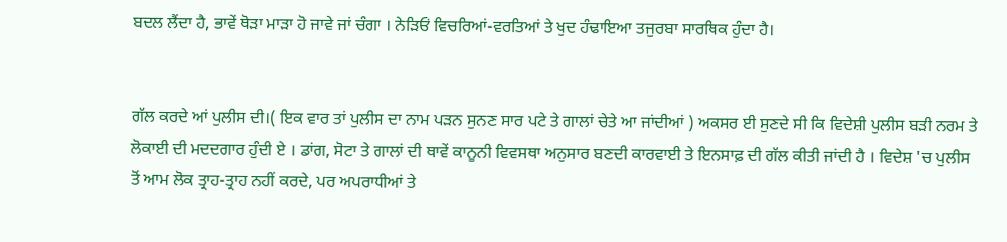ਬਦਲ ਲੈਂਦਾ ਹੈ, ਭਾਵੇਂ ਥੋੜਾ ਮਾੜਾ ਹੋ ਜਾਵੇ ਜਾਂ ਚੰਗਾ । ਨੇੜਿਓਂ ਵਿਚਰਿਆਂ-ਵਰਤਿਆਂ ਤੇ ਖੁਦ ਹੰਢਾਇਆ ਤਜੁਰਬਾ ਸਾਰਥਿਕ ਹੁੰਦਾ ਹੈ।


ਗੱਲ ਕਰਦੇ ਆਂ ਪੁਲੀਸ ਦੀ।( ਇਕ ਵਾਰ ਤਾਂ ਪੁਲੀਸ ਦਾ ਨਾਮ ਪੜਨ ਸੁਨਣ ਸਾਰ ਪਟੇ ਤੇ ਗਾਲਾਂ ਚੇਤੇ ਆ ਜਾਂਦੀਆਂ ) ਅਕਸਰ ਈ ਸੁਣਦੇ ਸੀ ਕਿ ਵਿਦੇਸ਼ੀ ਪੁਲੀਸ ਬੜੀ ਨਰਮ ਤੇ ਲੋਕਾਈ ਦੀ ਮਦਦਗਾਰ ਹੁੰਦੀ ਏ । ਡਾਂਗ, ਸੋਟਾ ਤੇ ਗਾਲਾਂ ਦੀ ਥਾਵੇਂ ਕਾਨੂਨੀ ਵਿਵਸਥਾ ਅਨੁਸਾਰ ਬਣਦੀ ਕਾਰਵਾਈ ਤੇ ਇਨਸਾਫ਼ ਦੀ ਗੱਲ ਕੀਤੀ ਜਾਂਦੀ ਹੈ । ਵਿਦੇਸ਼ 'ਚ ਪੁਲੀਸ ਤੋਂ ਆਮ ਲੋਕ ਤ੍ਰਾਹ-ਤ੍ਰਾਹ ਨਹੀਂ ਕਰਦੇ, ਪਰ ਅਪਰਾਧੀਆਂ ਤੇ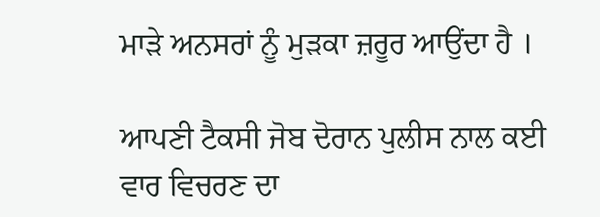ਮਾੜੇ ਅਨਸਰਾਂ ਨੂੰ ਮੁੜਕਾ ਜ਼ਰੂਰ ਆਉਂਦਾ ਹੈ ।

ਆਪਣੀ ਟੈਕਸੀ ਜੋਬ ਦੋਰਾਨ ਪੁਲੀਸ ਨਾਲ ਕਈ ਵਾਰ ਵਿਚਰਣ ਦਾ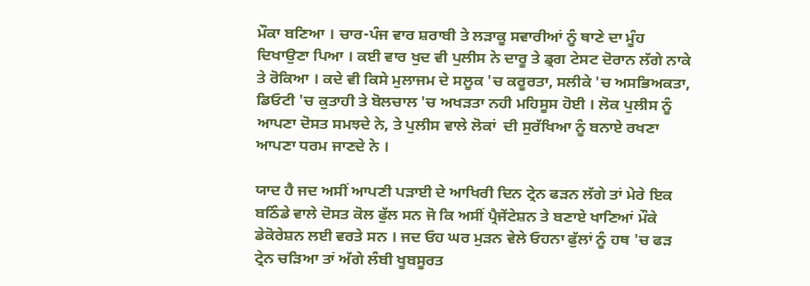ਮੌਕਾ ਬਣਿਆ । ਚਾਰ-ਪੰਜ ਵਾਰ ਸ਼ਰਾਬੀ ਤੇ ਲੜਾਕੂ ਸਵਾਰੀਆਂ ਨੂੰ ਥਾਣੇ ਦਾ ਮੂੰਹ ਦਿਖਾਉਣਾ ਪਿਆ । ਕਈ ਵਾਰ ਖੁਦ ਵੀ ਪੁਲੀਸ ਨੇ ਦਾਰੂ ਤੇ ਡ੍ਰਗ ਟੇਸਟ ਦੋਰਾਨ ਲੱਗੇ ਨਾਕੇ ਤੇ ਰੋਕਿਆ । ਕਦੇ ਵੀ ਕਿਸੇ ਮੁਲਾਜਮ ਦੇ ਸਲੂਕ 'ਚ ਕਰੂਰਤਾ, ਸਲੀਕੇ 'ਚ ਅਸਭਿਅਕਤਾ, ਡਿਓਟੀ 'ਚ ਕੁਤਾਹੀ ਤੇ ਬੋਲਚਾਲ 'ਚ ਅਖੜਤਾ ਨਹੀ ਮਹਿਸੂਸ ਹੋਈ । ਲੋਕ ਪੁਲੀਸ ਨੂੰ ਆਪਣਾ ਦੋਸਤ ਸਮਝਦੇ ਨੇ, ਤੇ ਪੁਲੀਸ ਵਾਲੇ ਲੋਕਾਂ  ਦੀ ਸੁਰੱਖਿਆ ਨੂੰ ਬਨਾਏ ਰਖਣਾ ਆਪਣਾ ਧਰਮ ਜਾਣਦੇ ਨੇ ।

ਯਾਦ ਹੈ ਜਦ ਅਸੀਂ ਆਪਣੀ ਪੜਾਈ ਦੇ ਆਖਿਰੀ ਦਿਨ ਟ੍ਰੇਨ ਫੜਨ ਲੱਗੇ ਤਾਂ ਮੇਰੇ ਇਕ ਬਠਿੰਡੇ ਵਾਲੇ ਦੋਸਤ ਕੋਲ ਫੁੱਲ ਸਨ ਜੋ ਕਿ ਅਸੀਂ ਪ੍ਰੈਜੇਂਟੇਸ਼ਨ ਤੇ ਬਣਾਏ ਖਾਣਿਆਂ ਮੌਕੇ ਡੇਕੋਰੇਸ਼ਨ ਲਈ ਵਰਤੇ ਸਨ । ਜਦ ਓਹ ਘਰ ਮੁੜਨ ਵੇਲੇ ਓਹਨਾ ਫੁੱਲਾਂ ਨੂੰ ਹਥ 'ਚ ਫੜ ਟ੍ਰੇਨ ਚੜਿਆ ਤਾਂ ਅੱਗੇ ਲੰਬੀ ਖੂਬਸੂਰਤ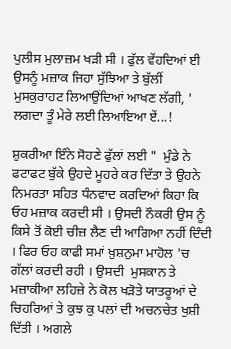ਪੁਲੀਸ ਮੁਲਾਜ਼ਮ ਖੜੀ ਸੀ । ਫੁੱਲ ਵੇਂਹਦਿਆਂ ਈ ਉਸਨੂੰ ਮਜ਼ਾਕ ਜਿਹਾ ਸੁੱਝਿਆ ਤੇ ਬੁੱਲੀਂ ਮੁਸਕੁਰਾਹਟ ਲਿਆਉਂਦਿਆਂ ਆਖਣ ਲੱਗੀ, ' ਲਗਦਾ ਤੂੰ ਮੇਰੇ ਲਈ ਲਿਆਇਆ ਏਂ...!

ਸ਼ੁਕਰੀਆ ਇੰਨੇ ਸੋਹਣੇ ਫੁੱਲਾਂ ਲਈ "  ਮੁੰਡੇ ਨੇ ਫਟਾਫਟ ਬੁੱਕੇ ਉਹਦੇ ਮੂਹਰੇ ਕਰ ਦਿੱਤਾ ਤੇ ਉਹਨੇ ਨਿਮਰਤਾ ਸਹਿਤ ਧੰਨਵਾਦ ਕਰਦਿਆਂ ਕਿਹਾ ਕਿ ਓਹ ਮਜ਼ਾਕ ਕਰਦੀ ਸੀ । ਉਸਦੀ ਨੌਕਰੀ ਉਸ ਨੂੰ ਕਿਸੇ ਤੋਂ ਕੋਈ ਚੀਜ਼ ਲੈਣ ਦੀ ਆਗਿਆ ਨਹੀਂ ਦਿੰਦੀ । ਫਿਰ ਓਹ ਕਾਫੀ ਸਮਾਂ ਖ਼ੁਸ਼ਨੁਮਾ ਮਾਹੋਲ 'ਚ ਗੱਲਾਂ ਕਰਦੀ ਰਹੀ । ਉਸਦੀ  ਮੁਸਕਾਨ ਤੇ ਮਜ਼ਾਕੀਆ ਲਹਿਜ਼ੇ ਨੇ ਕੋਲ ਖੜੋਤੇ ਯਾਤਰੂਆਂ ਦੇ ਚਿਹਰਿਆਂ ਤੇ ਕੁਝ ਕੁ ਪਲਾਂ ਦੀ ਅਚਨਚੇਤ ਖੁਸ਼ੀ ਦਿੱਤੀ । ਅਗਲੇ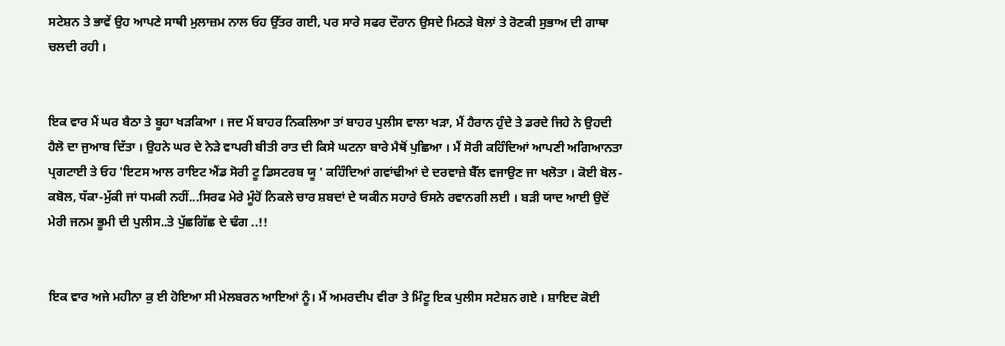ਸਟੇਸ਼ਨ ਤੇ ਭਾਵੇਂ ਉਹ ਆਪਣੇ ਸਾਥੀ ਮੁਲਾਜ਼ਮ ਨਾਲ ਓਹ ਉੱਤਰ ਗਈ, ਪਰ ਸਾਰੇ ਸਫਰ ਦੌਰਾਨ ਉਸਦੇ ਮਿਠੜੇ ਬੋਲਾਂ ਤੇ ਰੋਣਕੀ ਸੁਭਾਅ ਦੀ ਗਾਥਾ ਚਲਦੀ ਰਹੀ ।


ਇਕ ਵਾਰ ਮੈਂ ਘਰ ਬੈਠਾ ਤੇ ਬੂਹਾ ਖੜਕਿਆ । ਜਦ ਮੈਂ ਬਾਹਰ ਨਿਕਲਿਆ ਤਾਂ ਬਾਹਰ ਪੁਲੀਸ ਵਾਲਾ ਖੜਾ, ਮੈਂ ਹੈਰਾਨ ਹੁੰਦੇ ਤੇ ਡਰਦੇ ਜਿਹੇ ਨੇ ਉਹਦੀ ਹੈਲੋ ਦਾ ਜੁਆਬ ਦਿੱਤਾ । ਉਹਨੇ ਘਰ ਦੇ ਨੇੜੇ ਵਾਪਰੀ ਬੀਤੀ ਰਾਤ ਦੀ ਕਿਸੇ ਘਟਨਾ ਬਾਰੇ ਮੈਥੋਂ ਪੁਛਿਆ । ਮੈਂ ਸੋਰੀ ਕਹਿੰਦਿਆਂ ਆਪਣੀ ਅਗਿਆਨਤਾ ਪ੍ਰਗਟਾਈ ਤੇ ਓਹ 'ਇਟਸ ਆਲ ਰਾਇਟ ਐਂਡ ਸੋਰੀ ਟੂ ਡਿਸਟਰਬ ਯੂ ' ਕਹਿੰਦਿਆਂ ਗਵਾਂਢੀਆਂ ਦੇ ਦਰਵਾਜ਼ੇ ਬੈੱਲ ਵਜਾਉਣ ਜਾ ਖਲੋਤਾ । ਕੋਈ ਬੋਲ-ਕਬੋਲ, ਧੱਕਾ-ਮੁੱਕੀ ਜਾਂ ਧਮਕੀ ਨਹੀਂ...ਸਿਰਫ ਮੇਰੇ ਮੂੰਹੋਂ ਨਿਕਲੇ ਚਾਰ ਸ਼ਬਦਾਂ ਦੇ ਯਕੀਨ ਸਹਾਰੇ ਓਸਨੇ ਰਵਾਨਗੀ ਲਈ । ਬੜੀ ਯਾਦ ਆਈ ਉਦੋਂ ਮੇਰੀ ਜਨਮ ਭੂਮੀ ਦੀ ਪੁਲੀਸ..ਤੇ ਪੁੱਛਗਿੱਛ ਦੇ ਢੰਗ ..!!


ਇਕ ਵਾਰ ਅਜੇ ਮਹੀਨਾ ਕੁ ਈ ਹੋਇਆ ਸੀ ਮੇਲਬਰਨ ਆਇਆਂ ਨੂੰ। ਮੈਂ ਅਮਰਦੀਪ ਵੀਰਾ ਤੇ ਮਿੰਟੂ ਇਕ ਪੁਲੀਸ ਸਟੇਸ਼ਨ ਗਏ । ਸ਼ਾਇਦ ਕੋਈ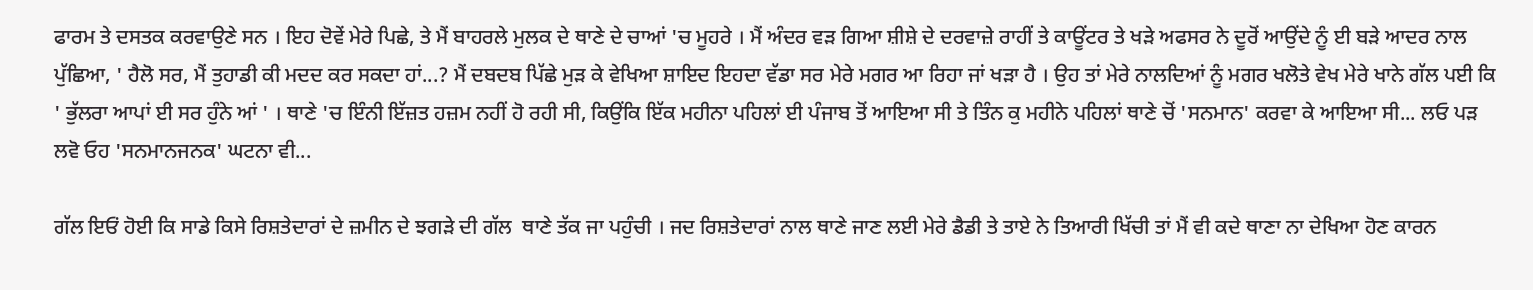ਫਾਰਮ ਤੇ ਦਸਤਕ ਕਰਵਾਉਣੇ ਸਨ । ਇਹ ਦੋਵੇਂ ਮੇਰੇ ਪਿਛੇ, ਤੇ ਮੈਂ ਬਾਹਰਲੇ ਮੁਲਕ ਦੇ ਥਾਣੇ ਦੇ ਚਾਆਂ 'ਚ ਮੂਹਰੇ । ਮੈਂ ਅੰਦਰ ਵੜ ਗਿਆ ਸ਼ੀਸ਼ੇ ਦੇ ਦਰਵਾਜ਼ੇ ਰਾਹੀਂ ਤੇ ਕਾਊਂਟਰ ਤੇ ਖੜੇ ਅਫਸਰ ਨੇ ਦੂਰੋਂ ਆਉਂਦੇ ਨੂੰ ਈ ਬੜੇ ਆਦਰ ਨਾਲ ਪੁੱਛਿਆ, ' ਹੈਲੋ ਸਰ, ਮੈਂ ਤੁਹਾਡੀ ਕੀ ਮਦਦ ਕਰ ਸਕਦਾ ਹਾਂ...? ਮੈਂ ਦਬਦਬ ਪਿੱਛੇ ਮੁੜ ਕੇ ਵੇਖਿਆ ਸ਼ਾਇਦ ਇਹਦਾ ਵੱਡਾ ਸਰ ਮੇਰੇ ਮਗਰ ਆ ਰਿਹਾ ਜਾਂ ਖੜਾ ਹੈ । ਉਹ ਤਾਂ ਮੇਰੇ ਨਾਲਦਿਆਂ ਨੂੰ ਮਗਰ ਖਲੋਤੇ ਵੇਖ ਮੇਰੇ ਖਾਨੇ ਗੱਲ ਪਈ ਕਿ ' ਭੁੱਲਰਾ ਆਪਾਂ ਈ ਸਰ ਹੁੰਨੇ ਆਂ ' । ਥਾਣੇ 'ਚ ਇੰਨੀ ਇੱਜ਼ਤ ਹਜ਼ਮ ਨਹੀਂ ਹੋ ਰਹੀ ਸੀ, ਕਿਉਂਕਿ ਇੱਕ ਮਹੀਨਾ ਪਹਿਲਾਂ ਈ ਪੰਜਾਬ ਤੋਂ ਆਇਆ ਸੀ ਤੇ ਤਿੰਨ ਕੁ ਮਹੀਨੇ ਪਹਿਲਾਂ ਥਾਣੇ ਚੋਂ 'ਸਨਮਾਨ' ਕਰਵਾ ਕੇ ਆਇਆ ਸੀ... ਲਓ ਪੜ ਲਵੋ ਓਹ 'ਸਨਮਾਨਜਨਕ' ਘਟਨਾ ਵੀ...

ਗੱਲ ਇਓਂ ਹੋਈ ਕਿ ਸਾਡੇ ਕਿਸੇ ਰਿਸ਼ਤੇਦਾਰਾਂ ਦੇ ਜ਼ਮੀਨ ਦੇ ਝਗੜੇ ਦੀ ਗੱਲ  ਥਾਣੇ ਤੱਕ ਜਾ ਪਹੁੰਚੀ । ਜਦ ਰਿਸ਼ਤੇਦਾਰਾਂ ਨਾਲ ਥਾਣੇ ਜਾਣ ਲਈ ਮੇਰੇ ਡੈਡੀ ਤੇ ਤਾਏ ਨੇ ਤਿਆਰੀ ਖਿੱਚੀ ਤਾਂ ਮੈਂ ਵੀ ਕਦੇ ਥਾਣਾ ਨਾ ਦੇਖਿਆ ਹੋਣ ਕਾਰਨ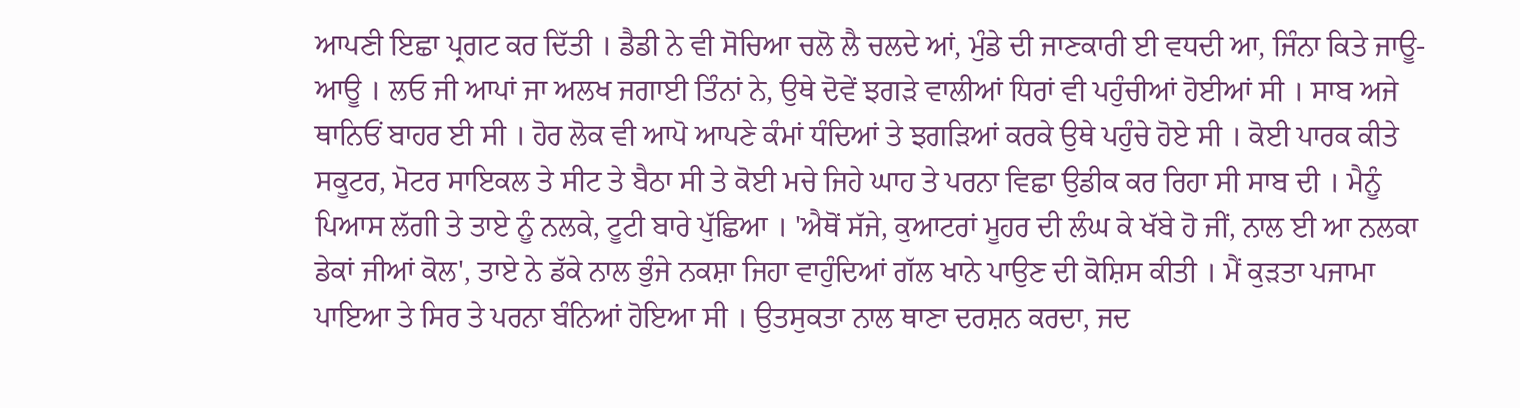ਆਪਣੀ ਇਛਾ ਪ੍ਰਗਟ ਕਰ ਦਿੱਤੀ । ਡੈਡੀ ਨੇ ਵੀ ਸੋਚਿਆ ਚਲੋ ਲੈ ਚਲਦੇ ਆਂ, ਮੁੰਡੇ ਦੀ ਜਾਣਕਾਰੀ ਈ ਵਧਦੀ ਆ, ਜਿੰਨਾ ਕਿਤੇ ਜਾਊ-ਆਊ । ਲਓ ਜੀ ਆਪਾਂ ਜਾ ਅਲਖ ਜਗਾਈ ਤਿੰਨਾਂ ਨੇ, ਉਥੇ ਦੋਵੇਂ ਝਗੜੇ ਵਾਲੀਆਂ ਧਿਰਾਂ ਵੀ ਪਹੁੰਚੀਆਂ ਹੋਈਆਂ ਸੀ । ਸਾਬ ਅਜੇ ਥਾਨਿਓਂ ਬਾਹਰ ਈ ਸੀ । ਹੋਰ ਲੋਕ ਵੀ ਆਪੋ ਆਪਣੇ ਕੰਮਾਂ ਧੰਦਿਆਂ ਤੇ ਝਗੜਿਆਂ ਕਰਕੇ ਉਥੇ ਪਹੁੰਚੇ ਹੋਏ ਸੀ । ਕੋਈ ਪਾਰਕ ਕੀਤੇ ਸਕੂਟਰ, ਮੋਟਰ ਸਾਇਕਲ ਤੇ ਸੀਟ ਤੇ ਬੈਠਾ ਸੀ ਤੇ ਕੋਈ ਮਚੇ ਜਿਹੇ ਘਾਹ ਤੇ ਪਰਨਾ ਵਿਛਾ ਉਡੀਕ ਕਰ ਰਿਹਾ ਸੀ ਸਾਬ ਦੀ । ਮੈਨੂੰ ਪਿਆਸ ਲੱਗੀ ਤੇ ਤਾਏ ਨੂੰ ਨਲਕੇ, ਟੂਟੀ ਬਾਰੇ ਪੁੱਛਿਆ । 'ਐਥੋਂ ਸੱਜੇ, ਕੁਆਟਰਾਂ ਮੂਹਰ ਦੀ ਲੰਘ ਕੇ ਖੱਬੇ ਹੋ ਜੀਂ, ਨਾਲ ਈ ਆ ਨਲਕਾ ਡੇਕਾਂ ਜੀਆਂ ਕੋਲ', ਤਾਏ ਨੇ ਡੱਕੇ ਨਾਲ ਭੁੰਜੇ ਨਕਸ਼ਾ ਜਿਹਾ ਵਾਹੁੰਦਿਆਂ ਗੱਲ ਖਾਨੇ ਪਾਉਣ ਦੀ ਕੋਸ਼ਿਸ ਕੀਤੀ । ਮੈਂ ਕੁੜਤਾ ਪਜਾਮਾ ਪਾਇਆ ਤੇ ਸਿਰ ਤੇ ਪਰਨਾ ਬੰਨਿਆਂ ਹੋਇਆ ਸੀ । ਉਤਸੁਕਤਾ ਨਾਲ ਥਾਣਾ ਦਰਸ਼ਨ ਕਰਦਾ, ਜਦ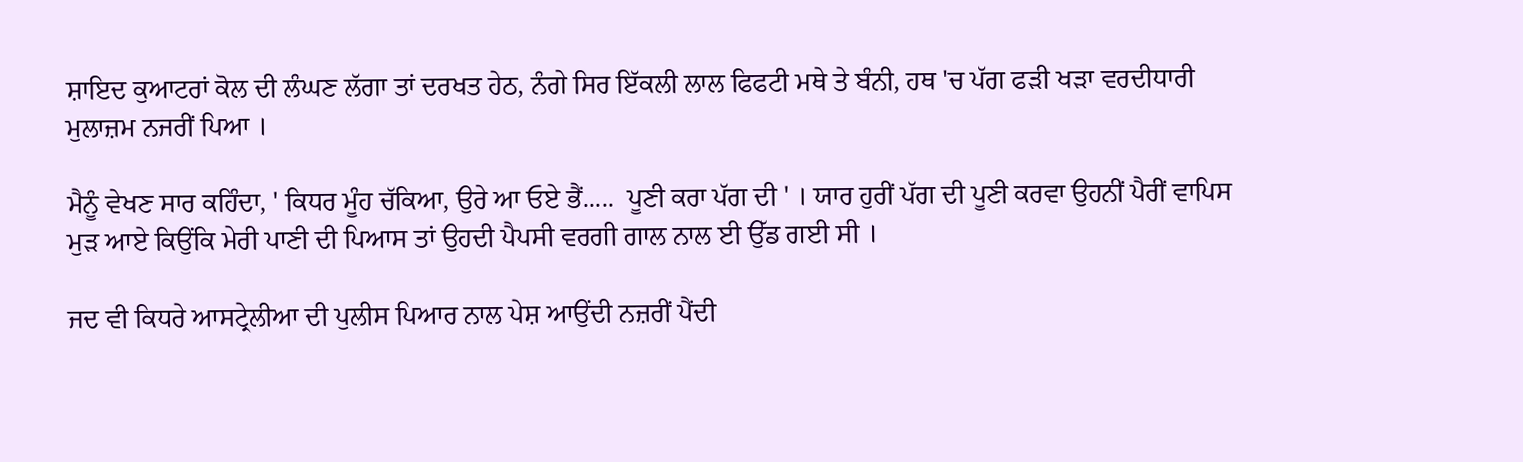ਸ਼ਾਇਦ ਕੁਆਟਰਾਂ ਕੋਲ ਦੀ ਲੰਘਣ ਲੱਗਾ ਤਾਂ ਦਰਖਤ ਹੇਠ, ਨੰਗੇ ਸਿਰ ਇੱਕਲੀ ਲਾਲ ਫਿਫਟੀ ਮਥੇ ਤੇ ਬੰਨੀ, ਹਥ 'ਚ ਪੱਗ ਫੜੀ ਖੜਾ ਵਰਦੀਧਾਰੀ ਮੁਲਾਜ਼ਮ ਨਜਰੀਂ ਪਿਆ ।

ਮੈਨੂੰ ਵੇਖਣ ਸਾਰ ਕਹਿੰਦਾ, ' ਕਿਧਰ ਮੂੰਹ ਚੱਕਿਆ, ਉਰੇ ਆ ਓਏ ਭੈਂ.....  ਪੂਣੀ ਕਰਾ ਪੱਗ ਦੀ ' । ਯਾਰ ਹੁਰੀਂ ਪੱਗ ਦੀ ਪੂਣੀ ਕਰਵਾ ਉਹਨੀਂ ਪੈਰੀਂ ਵਾਪਿਸ ਮੁੜ ਆਏ ਕਿਉਂਕਿ ਮੇਰੀ ਪਾਣੀ ਦੀ ਪਿਆਸ ਤਾਂ ਉਹਦੀ ਪੈਪਸੀ ਵਰਗੀ ਗਾਲ ਨਾਲ ਈ ਉੱਡ ਗਈ ਸੀ ।

ਜਦ ਵੀ ਕਿਧਰੇ ਆਸਟ੍ਰੇਲੀਆ ਦੀ ਪੁਲੀਸ ਪਿਆਰ ਨਾਲ ਪੇਸ਼ ਆਉਂਦੀ ਨਜ਼ਰੀਂ ਪੈਂਦੀ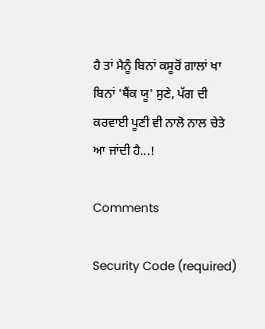ਹੈ ਤਾਂ ਮੈਨੂੰ ਬਿਨਾਂ ਕਸੂਰੋਂ ਗਾਲਾਂ ਖਾ ਬਿਨਾਂ 'ਥੈਂਕ ਯੂ' ਸੁਣੇ, ਪੱਗ ਦੀ ਕਰਵਾਈ ਪੂਣੀ ਵੀ ਨਾਲੋ ਨਾਲ ਚੇਤੇ ਆ ਜਾਂਦੀ ਹੈ...!

Comments

Security Code (required)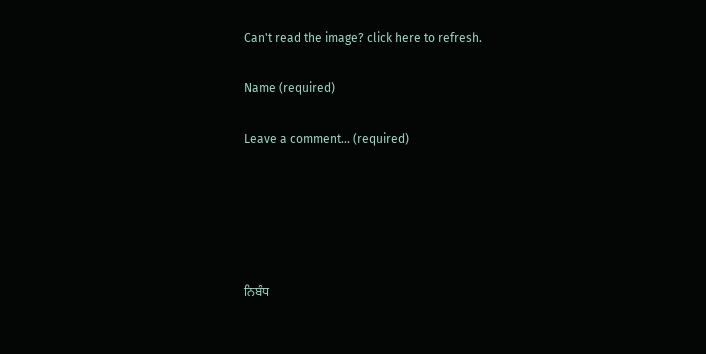Can't read the image? click here to refresh.

Name (required)

Leave a comment... (required)





ਨਿਬੰਧ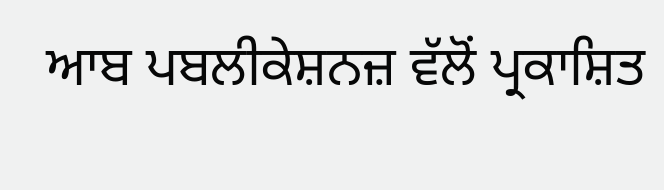ਆਬ ਪਬਲੀਕੇਸ਼ਨਜ਼ ਵੱਲੋਂ ਪ੍ਰਕਾਸ਼ਿਤ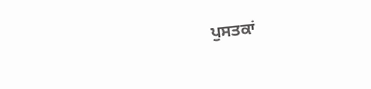ਪੁਸਤਕਾਂ